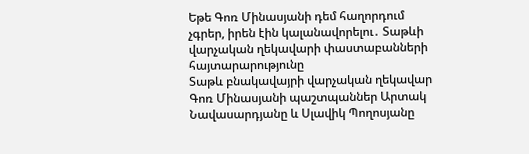Եթե Գոռ Մինասյանի դեմ հաղորդում չգրեր, իրեն էին կալանավորելու․ Տաթևի վարչական ղեկավարի փաստաբանների հայտարարությունը
Տաթև բնակավայրի վարչական ղեկավար Գոռ Մինասյանի պաշտպաններ Արտակ Նավասարդյանը և Սլավիկ Պողոսյանը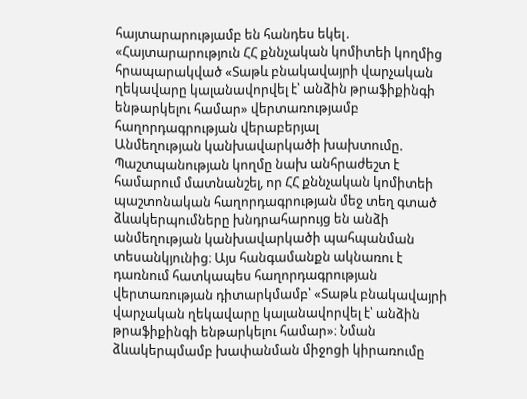հայտարարությամբ են հանդես եկել․
«Հայտարարություն ՀՀ քննչական կոմիտեի կողմից հրապարակված «Տաթև բնակավայրի վարչական ղեկավարը կալանավորվել է՝ անձին թրաֆիքինգի ենթարկելու համար» վերտառությամբ հաղորդագրության վերաբերյալ
Անմեղության կանխավարկածի խախտումը.
Պաշտպանության կողմը նախ անհրաժեշտ է համարում մատնանշել, որ ՀՀ քննչական կոմիտեի պաշտոնական հաղորդագրության մեջ տեղ գտած ձևակերպումները խնդրահարույց են անձի անմեղության կանխավարկածի պահպանման տեսանկյունից։ Այս հանգամանքն ակնառու է դառնում հատկապես հաղորդագրության վերտառության դիտարկմամբ՝ «Տաթև բնակավայրի վարչական ղեկավարը կալանավորվել է՝ անձին թրաֆիքինգի ենթարկելու համար»։ Նման ձևակերպմամբ խափանման միջոցի կիրառումը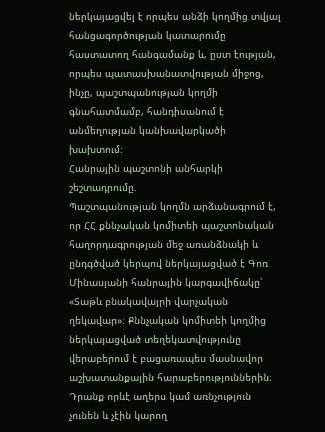ներկայացվել է որպես անձի կողմից տվյալ հանցագործության կատարումը հաստատող հանգամանք և, ըստ էության, որպես պատասխանատվության միջոց, ինչը, պաշտպանության կողմի գնահատմամբ, հանդիսանում է անմեղության կանխավարկածի խախտում։
Հանրային պաշտոնի անհարկի շեշտադրումը.
Պաշտպանության կողմն արձանագրում է, որ ՀՀ քննչական կոմիտեի պաշտոնական հաղորդագրության մեջ առանձնակի և ընդգծված կերպով ներկայացված է Գոռ Մինասյանի հանրային կարգավիճակը՝ «Տաթև բնակավայրի վարչական ղեկավար»։ Քննչական կոմիտեի կողմից ներկայացված տեղեկատվությունը վերաբերում է բացառապես մասնավոր աշխատանքային հարաբերություններին։ Դրանք որևէ աղերս կամ առնչություն չունեն և չէին կարող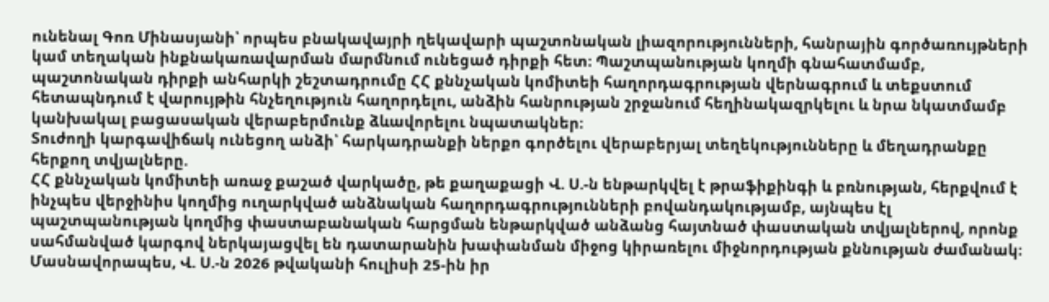ունենալ Գոռ Մինասյանի՝ որպես բնակավայրի ղեկավարի պաշտոնական լիազորությունների, հանրային գործառույթների կամ տեղական ինքնակառավարման մարմնում ունեցած դիրքի հետ։ Պաշտպանության կողմի գնահատմամբ, պաշտոնական դիրքի անհարկի շեշտադրումը ՀՀ քննչական կոմիտեի հաղորդագրության վերնագրում և տեքստում հետապնդում է վարույթին հնչեղություն հաղորդելու, անձին հանրության շրջանում հեղինակազրկելու և նրա նկատմամբ կանխակալ բացասական վերաբերմունք ձևավորելու նպատակներ։
Տուժողի կարգավիճակ ունեցող անձի՝ հարկադրանքի ներքո գործելու վերաբերյալ տեղեկությունները և մեղադրանքը հերքող տվյալները.
ՀՀ քննչական կոմիտեի առաջ քաշած վարկածը, թե քաղաքացի Վ. Ս.-ն ենթարկվել է թրաֆիքինգի և բռնության, հերքվում է ինչպես վերջինիս կողմից ուղարկված անձնական հաղորդագրությունների բովանդակությամբ, այնպես էլ պաշտպանության կողմից փաստաբանական հարցման ենթարկված անձանց հայտնած փաստական տվյալներով, որոնք սահմանված կարգով ներկայացվել են դատարանին խափանման միջոց կիրառելու միջնորդության քննության ժամանակ։
Մասնավորապես, Վ. Ս.-ն 2026 թվականի հուլիսի 25-ին իր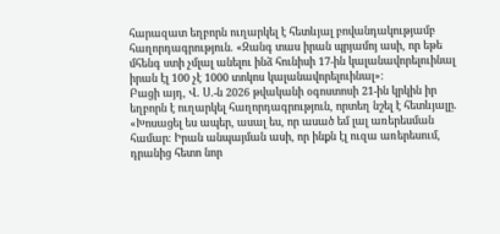հարազատ եղբորն ուղարկել է հետևյալ բովանդակությամբ հաղորդագրություն. «Զանգ տաս իրան պրյամոյ ասի, որ եթե մհենգ ստի չմլալ անելու ինձ հունիսի 17-ին կալանավորելուինալ իրան էլ 100 չէ 1000 տոկոս կալանավորելուինալ»։
Բացի այդ, Վ. Ս.-ն 2026 թվականի օգոստոսի 21-ին կրկին իր եղբորն է ուղարկել հաղորդագրություն, որտեղ նշել է հետևյալը. «Խոսացել ես ապեր, ասալ ես, որ ասած եմ լալ առերեսման համար։ Իրան անպայման ասի, որ ինքն էլ ուզա առերեսում, դրանից հետո նոր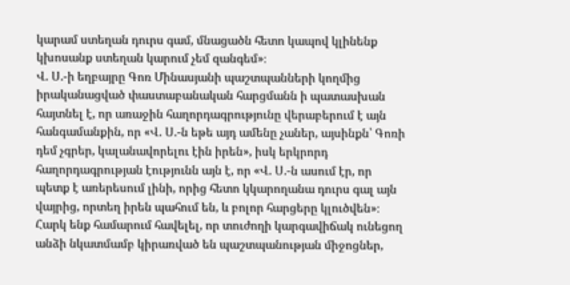կարամ ստեղան դուրս գամ, մնացածն հետո կապով կլինենք կխոսանք ստեղան կարում չեմ զանգեմ»։
Վ. Ս.-ի եղբայրը Գոռ Մինասյանի պաշտպանների կողմից իրականացված փաստաբանական հարցմանն ի պատասխան հայտնել է, որ առաջին հաղորդագրությունը վերաբերում է այն հանգամանքին, որ «Վ. Ս.-ն եթե այդ ամենը չաներ, այսինքն՝ Գոռի դեմ չգրեր, կալանավորելու էին իրեն», իսկ երկրորդ հաղորդագրության էությունն այն է, որ «Վ. Ս.-ն ասում էր, որ պետք է առերեսում լինի, որից հետո կկարողանա դուրս գալ այն վայրից, որտեղ իրեն պահում են, և բոլոր հարցերը կլուծվեն»։
Հարկ ենք համարում հավելել, որ տուժողի կարգավիճակ ունեցող անձի նկատմամբ կիրառված են պաշտպանության միջոցներ,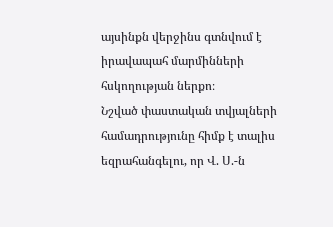այսինքն վերջինս գտնվում է իրավապահ մարմինների հսկողության ներքո։
Նշված փաստական տվյալների համադրությունը հիմք է տալիս եզրահանգելու, որ Վ. Ս.-ն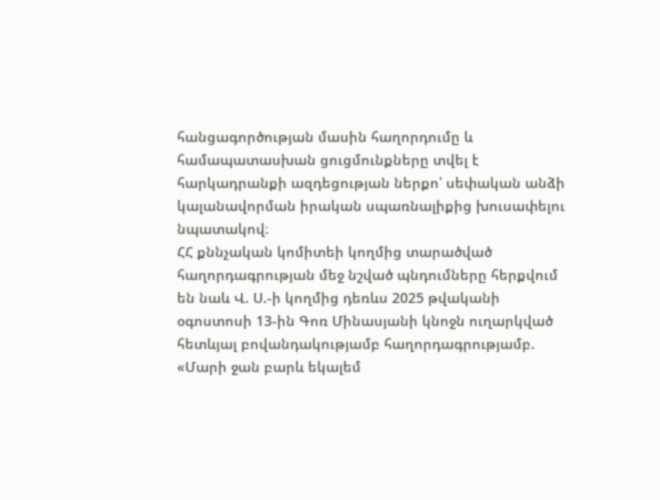հանցագործության մասին հաղորդումը և համապատասխան ցուցմունքները տվել է հարկադրանքի ազդեցության ներքո՝ սեփական անձի կալանավորման իրական սպառնալիքից խուսափելու նպատակով։
ՀՀ քննչական կոմիտեի կողմից տարածված հաղորդագրության մեջ նշված պնդումները հերքվում են նաև Վ. Ս.-ի կողմից դեռևս 2025 թվականի օգոստոսի 13-ին Գոռ Մինասյանի կնոջն ուղարկված հետևյալ բովանդակությամբ հաղորդագրությամբ.
«Մարի ջան բարև եկալեմ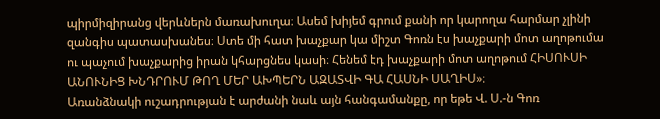պիրմիզիրանց վերևներն մառախուղա։ Ասեմ խիյեմ գրում քանի որ կարողա հարմար չլինի զանգիս պատասխանես։ Ստե մի հատ խաչքար կա միշտ Գոռն էս խաչքարի մոտ աղոթումա ու պաչում խաչքարից իրան կհարցնես կասի։ Հենեմ էդ խաչքարի մոտ աղոթում ՀԻՍՈՒՍԻ ԱՆՈՒՆԻՑ ԽՆԴՐՈՒՄ ԹՈՂ ՄԵՐ ԱԽՊԵՐՆ ԱԶԱՏՎԻ ԳԱ ՀԱՍՆԻ ՍԱՂԻՍ»։
Առանձնակի ուշադրության է արժանի նաև այն հանգամանքը, որ եթե Վ. Ս.-ն Գոռ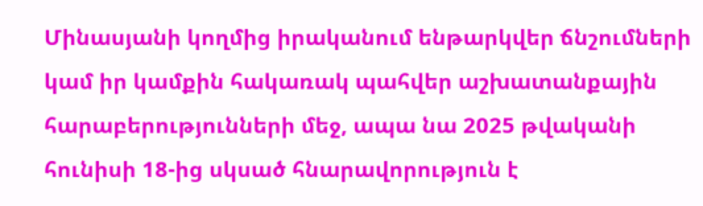Մինասյանի կողմից իրականում ենթարկվեր ճնշումների կամ իր կամքին հակառակ պահվեր աշխատանքային հարաբերությունների մեջ, ապա նա 2025 թվականի հունիսի 18-ից սկսած հնարավորություն է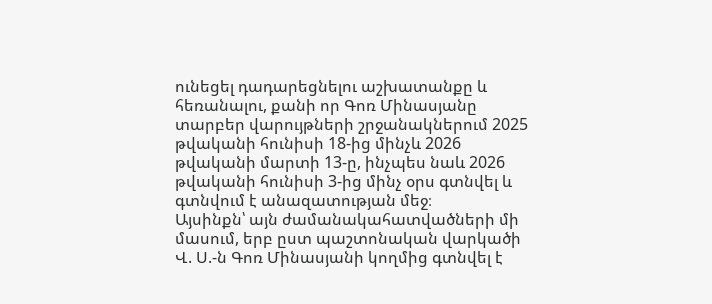ունեցել դադարեցնելու աշխատանքը և հեռանալու, քանի որ Գոռ Մինասյանը տարբեր վարույթների շրջանակներում 2025 թվականի հունիսի 18-ից մինչև 2026 թվականի մարտի 13-ը, ինչպես նաև 2026 թվականի հունիսի 3-ից մինչ օրս գտնվել և գտնվում է անազատության մեջ։
Այսինքն՝ այն ժամանակահատվածների մի մասում, երբ ըստ պաշտոնական վարկածի Վ. Ս.-ն Գոռ Մինասյանի կողմից գտնվել է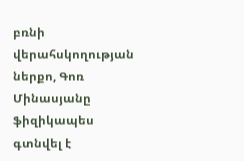բռնի վերահսկողության ներքո, Գոռ Մինասյանը ֆիզիկապես գտնվել է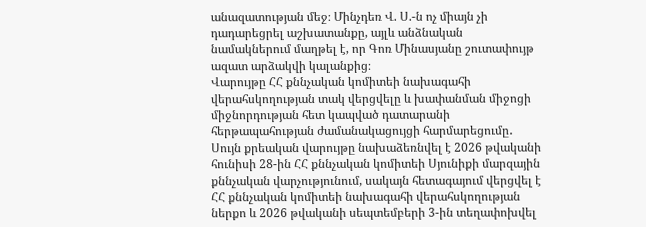անազատության մեջ։ Մինչդեռ Վ. Ս.-ն ոչ միայն չի դադարեցրել աշխատանքը, այլև անձնական նամակներում մաղթել է, որ Գոռ Մինասյանը շուտափույթ ազատ արձակվի կալանքից։
Վարույթը ՀՀ քննչական կոմիտեի նախագահի վերահսկողության տակ վերցվելը և խափանման միջոցի միջնորդության հետ կապված դատարանի հերթապահության ժամանակացույցի հարմարեցումը․
Սույն քրեական վարույթը նախաձեռնվել է 2026 թվականի հունիսի 28-ին ՀՀ քննչական կոմիտեի Սյունիքի մարզային քննչական վարչությունում, սակայն հետագայում վերցվել է ՀՀ քննչական կոմիտեի նախագահի վերահսկողության ներքո և 2026 թվականի սեպտեմբերի 3-ին տեղափոխվել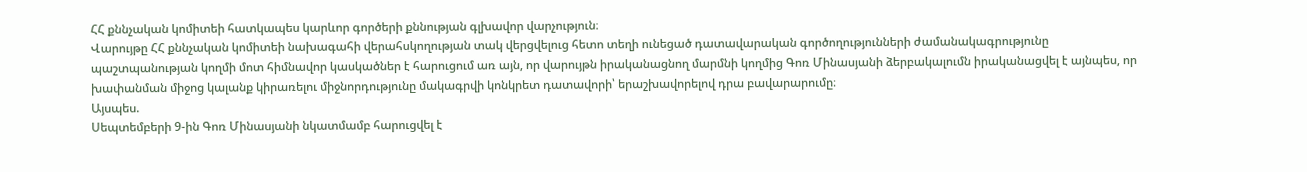ՀՀ քննչական կոմիտեի հատկապես կարևոր գործերի քննության գլխավոր վարչություն։
Վարույթը ՀՀ քննչական կոմիտեի նախագահի վերահսկողության տակ վերցվելուց հետո տեղի ունեցած դատավարական գործողությունների ժամանակագրությունը պաշտպանության կողմի մոտ հիմնավոր կասկածներ է հարուցում առ այն, որ վարույթն իրականացնող մարմնի կողմից Գոռ Մինասյանի ձերբակալումն իրականացվել է այնպես, որ խափանման միջոց կալանք կիրառելու միջնորդությունը մակագրվի կոնկրետ դատավորի՝ երաշխավորելով դրա բավարարումը։
Այսպես.
Սեպտեմբերի 9-ին Գոռ Մինասյանի նկատմամբ հարուցվել է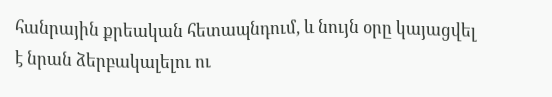հանրային քրեական հետապնդում, և նույն օրը կայացվել է նրան ձերբակալելու ու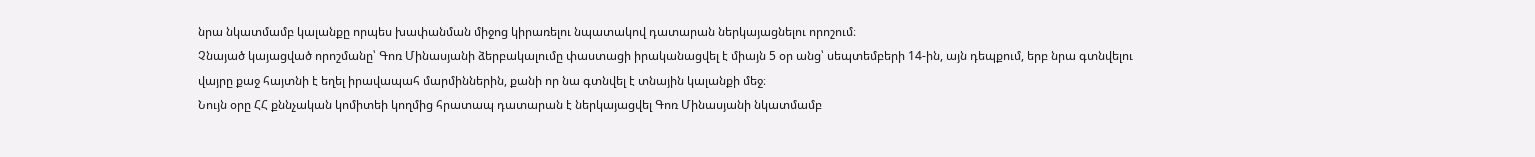նրա նկատմամբ կալանքը որպես խափանման միջոց կիրառելու նպատակով դատարան ներկայացնելու որոշում։
Չնայած կայացված որոշմանը՝ Գոռ Մինասյանի ձերբակալումը փաստացի իրականացվել է միայն 5 օր անց՝ սեպտեմբերի 14-ին, այն դեպքում, երբ նրա գտնվելու վայրը քաջ հայտնի է եղել իրավապահ մարմիններին, քանի որ նա գտնվել է տնային կալանքի մեջ։
Նույն օրը ՀՀ քննչական կոմիտեի կողմից հրատապ դատարան է ներկայացվել Գոռ Մինասյանի նկատմամբ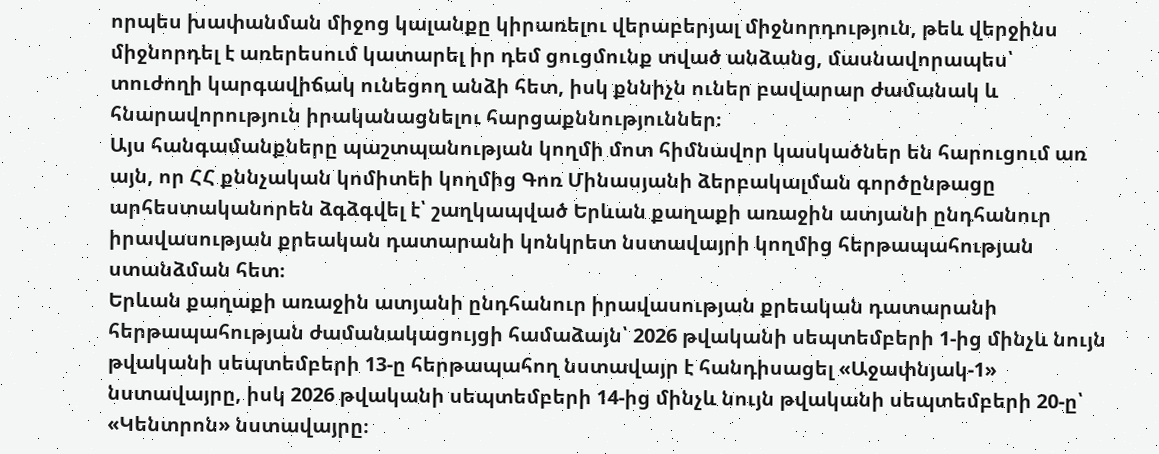որպես խափանման միջոց կալանքը կիրառելու վերաբերյալ միջնորդություն, թեև վերջինս միջնորդել է առերեսում կատարել իր դեմ ցուցմունք տված անձանց, մասնավորապես՝ տուժողի կարգավիճակ ունեցող անձի հետ, իսկ քննիչն ուներ բավարար ժամանակ և հնարավորություն իրականացնելու հարցաքննություններ։
Այս հանգամանքները պաշտպանության կողմի մոտ հիմնավոր կասկածներ են հարուցում առ այն, որ ՀՀ քննչական կոմիտեի կողմից Գոռ Մինասյանի ձերբակալման գործընթացը արհեստականորեն ձգձգվել է՝ շաղկապված Երևան քաղաքի առաջին ատյանի ընդհանուր իրավասության քրեական դատարանի կոնկրետ նստավայրի կողմից հերթապահության ստանձման հետ։
Երևան քաղաքի առաջին ատյանի ընդհանուր իրավասության քրեական դատարանի հերթապահության ժամանակացույցի համաձայն՝ 2026 թվականի սեպտեմբերի 1-ից մինչև նույն թվականի սեպտեմբերի 13-ը հերթապահող նստավայր է հանդիսացել «Աջափնյակ-1» նստավայրը, իսկ 2026 թվականի սեպտեմբերի 14-ից մինչև նույն թվականի սեպտեմբերի 20-ը՝ «Կենտրոն» նստավայրը։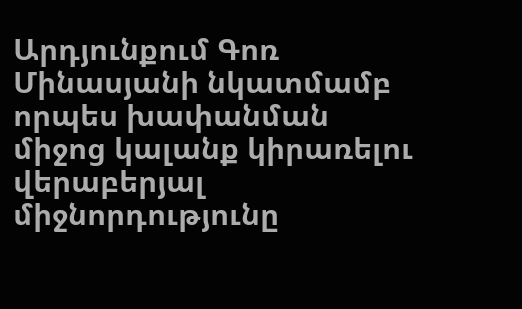Արդյունքում Գոռ Մինասյանի նկատմամբ որպես խափանման միջոց կալանք կիրառելու վերաբերյալ միջնորդությունը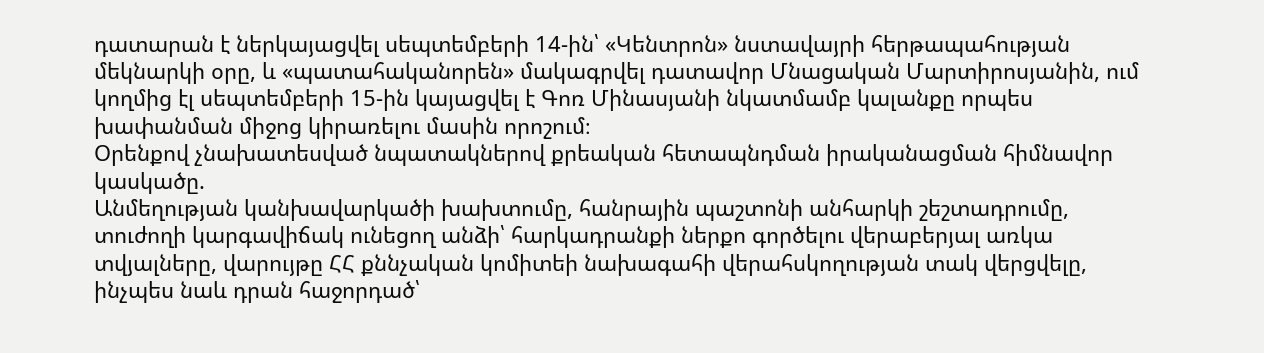դատարան է ներկայացվել սեպտեմբերի 14-ին՝ «Կենտրոն» նստավայրի հերթապահության մեկնարկի օրը, և «պատահականորեն» մակագրվել դատավոր Մնացական Մարտիրոսյանին, ում կողմից էլ սեպտեմբերի 15-ին կայացվել է Գոռ Մինասյանի նկատմամբ կալանքը որպես խափանման միջոց կիրառելու մասին որոշում։
Օրենքով չնախատեսված նպատակներով քրեական հետապնդման իրականացման հիմնավոր կասկածը.
Անմեղության կանխավարկածի խախտումը, հանրային պաշտոնի անհարկի շեշտադրումը, տուժողի կարգավիճակ ունեցող անձի՝ հարկադրանքի ներքո գործելու վերաբերյալ առկա տվյալները, վարույթը ՀՀ քննչական կոմիտեի նախագահի վերահսկողության տակ վերցվելը, ինչպես նաև դրան հաջորդած՝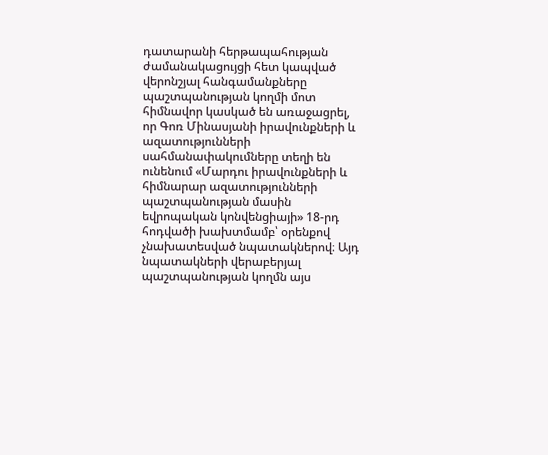դատարանի հերթապահության ժամանակացույցի հետ կապված վերոնշյալ հանգամանքները պաշտպանության կողմի մոտ հիմնավոր կասկած են առաջացրել, որ Գոռ Մինասյանի իրավունքների և ազատությունների սահմանափակումները տեղի են ունենում «Մարդու իրավունքների և հիմնարար ազատությունների պաշտպանության մասին եվրոպական կոնվենցիայի» 18-րդ հոդվածի խախտմամբ՝ օրենքով չնախատեսված նպատակներով։ Այդ նպատակների վերաբերյալ պաշտպանության կողմն այս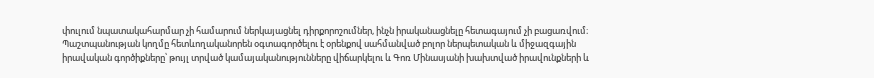փուլում նպատակահարմար չի համարում ներկայացնել դիրքորոշումներ, ինչն իրականացնելը հետագայում չի բացառվում։
Պաշտպանության կողմը հետևողականորեն օգտագործելու է օրենքով սահմանված բոլոր ներպետական և միջազգային իրավական գործիքները՝ թույլ տրված կամայականությունները վիճարկելու և Գոռ Մինասյանի խախտված իրավունքների և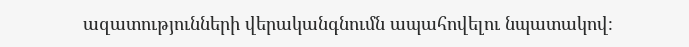ազատությունների վերականգնումն ապահովելու նպատակով։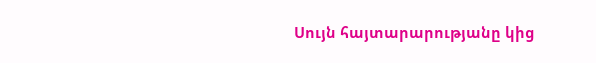Սույն հայտարարությանը կից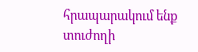հրապարակում ենք տուժողի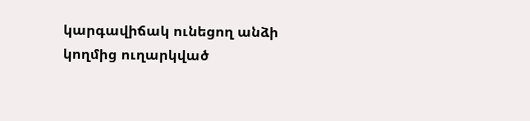կարգավիճակ ունեցող անձի կողմից ուղարկված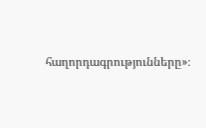հաղորդագրությունները»։